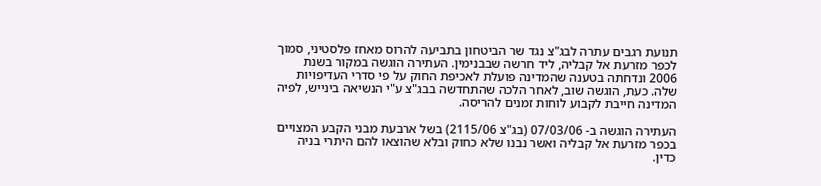תנועת רגבים עתרה לבג"צ נגד שר הביטחון בתביעה להרוס מאחז פלסטיני, סמוך לכפר מזרעת אל קבליה, ליד חרשה שבבנימין. העתירה הוגשה במקור בשנת 2006 ונדחתה בטענה שהמדינה פועלת לאכיפת החוק על פי סדרי העדיפויות שלה. כעת, הוגשה שוב, לאחר הלכה שהתחדשה בבג"צ ע"י הנשיאה בינייש, לפיה המדינה חייבת לקבוע לוחות זמנים להריסה.

העתירה הוגשה ב- 07/03/06 (בג"צ 2115/06) בשל ארבעת מבני הקבע המצויים בכפר מזרעת אל קבליה ואשר נבנו שלא כחוק ובלא שהוצאו להם היתרי בניה כדין.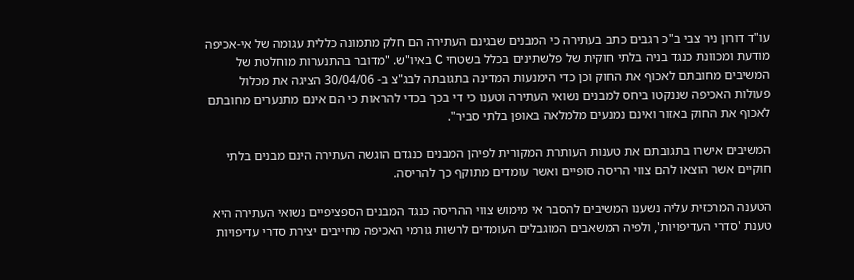עו"ד דורון ניר צבי ב"כ רגבים כתב בעתירה כי המבנים שבגינם העתירה הם חלק מתמונה כללית עגומה של אי-אכיפה מודעת ומכוונת כנגד בניה בלתי חוקית של פלשתינים בכלל בשטחי C באיו"ש. "מדובר בהתנערות מוחלטת של המשיבים מחובתם לאכוף את החוק וכן כדי הימנעות המדינה בתגובתה לבג"צ ב- 30/04/06 הציגה את מכלול פעולות האכיפה שננקטו ביחס למבנים נשואי העתירה וטענו כי די בכך בכדי להראות כי הם אינם מתנערים מחובתם לאכוף את החוק באזור ואינם נמנעים מלמלאה באופן בלתי סביר".

המשיבים אישרו בתגובתם את טענות העותרת המקורית לפיהן המבנים כנגדם הוגשה העתירה הינם מבנים בלתי חוקיים אשר הוצאו להם צווי הריסה סופיים ואשר עומדים מתוקף כך להריסה.

הטענה המרכזית עליה נשענו המשיבים להסבר אי מימוש צווי ההריסה כנגד המבנים הספציפיים נשואי העתירה היא טענת 'סדרי העדיפויות', ולפיה המשאבים המוגבלים העומדים לרשות גורמי האכיפה מחייבים יצירת סדרי עדיפויות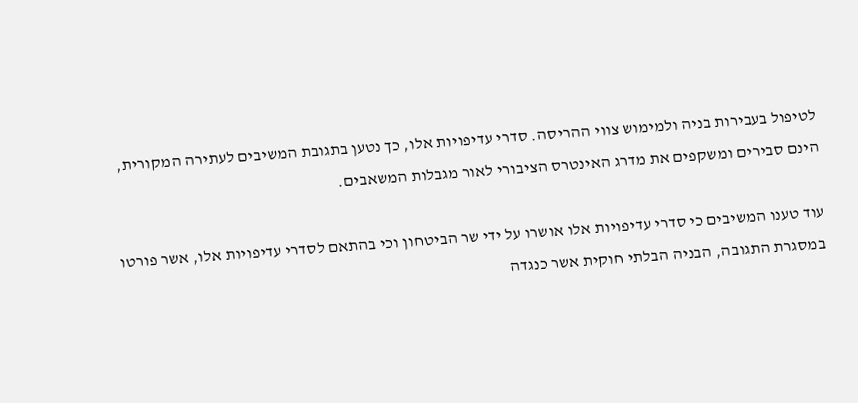לטיפול בעבירות בניה ולמימוש צווי ההריסה. סדרי עדיפויות אלו, כך נטען בתגובת המשיבים לעתירה המקורית, הינם סבירים ומשקפים את מדרג האינטרס הציבורי לאור מגבלות המשאבים.

עוד טענו המשיבים כי סדרי עדיפויות אלו אושרו על ידי שר הביטחון וכי בהתאם לסדרי עדיפויות אלו, אשר פורטו במסגרת התגובה, הבניה הבלתי חוקית אשר כנגדה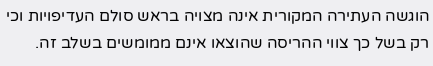הוגשה העתירה המקורית אינה מצויה בראש סולם העדיפויות וכי רק בשל כך צווי ההריסה שהוצאו אינם ממומשים בשלב זה.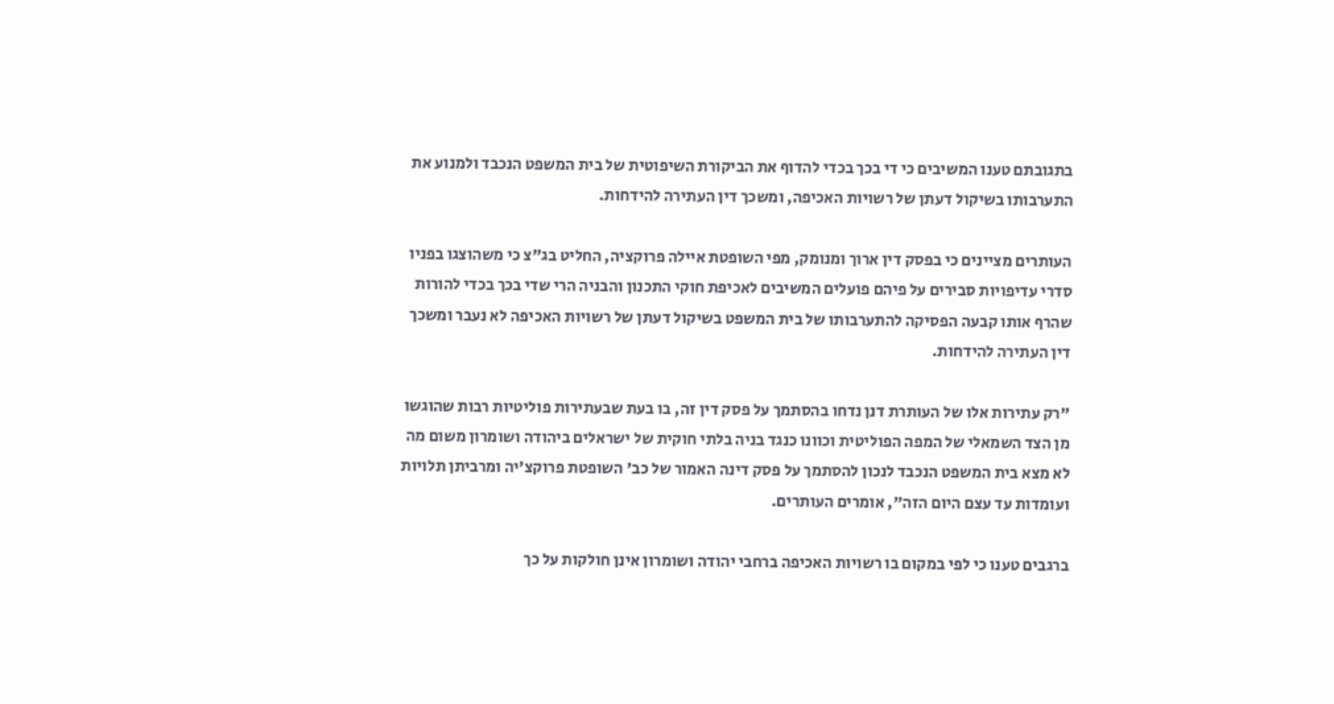בתגובתם טענו המשיבים כי די בכך בכדי להדוף את הביקורת השיפוטית של בית המשפט הנכבד ולמנוע את התערבותו בשיקול דעתן של רשויות האכיפה, ומשכך דין העתירה להידחות.

העותרים מציינים כי בפסק דין ארוך ומנומק, מפי השופטת איילה פרוקציה, החליט בג"צ כי משהוצגו בפניו סדרי עדיפויות סבירים על פיהם פועלים המשיבים לאכיפת חוקי התכנון והבניה הרי שדי בכך בכדי להורות שהרף אותו קבעה הפסיקה להתערבותו של בית המשפט בשיקול דעתן של רשויות האכיפה לא נעבר ומשכך דין העתירה להידחות.

"רק עתירות אלו של העותרת דנן נדחו בהסתמך על פסק דין זה, בו בעת שבעתירות פוליטיות רבות שהוגשו מן הצד השמאלי של המפה הפוליטית וכוונו כנגד בניה בלתי חוקית של ישראלים ביהודה ושומרון משום מה לא מצא בית המשפט הנכבד לנכון להסתמך על פסק דינה האמור של כב' השופטת פרוקצ'יה ומרביתן תלויות ועומדות עד עצם היום הזה", אומרים העותרים.

ברגבים טענו כי לפי במקום בו רשויות האכיפה ברחבי יהודה ושומרון אינן חולקות על כך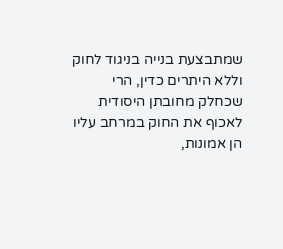שמתבצעת בנייה בניגוד לחוק וללא היתרים כדין, הרי שכחלק מחובתן היסודית לאכוף את החוק במרחב עליו הן אמונות,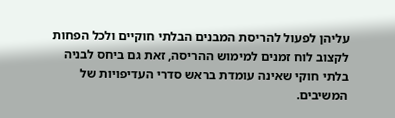עליהן לפעול להריסת המבנים הבלתי חוקיים ולכל הפחות לקצוב לוח זמנים למימוש ההריסה, זאת גם ביחס לבניה בלתי חוקי שאינה עומדת בראש סדרי העדיפויות של המשיבים.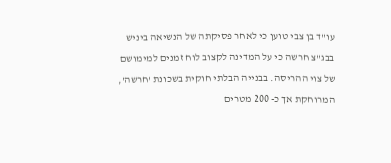עו"ד בן צבי טוען כי לאחר פסיקתה של הנשיאה ביניש בבג"צ חרשה כי על המדינה לקצוב לוח זמנים למימושם של צוי ההריסה. בבנייה הבלתי חוקית בשכונת 'חרשה', המרוחקת אך כ- 200 מטרים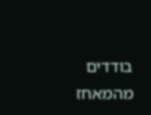בודדים מהמאחז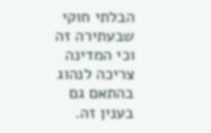הבלתי חוקי שבעתירה זה וכי המדינה צריכה לנהוג בהתאם גם בענין זה.